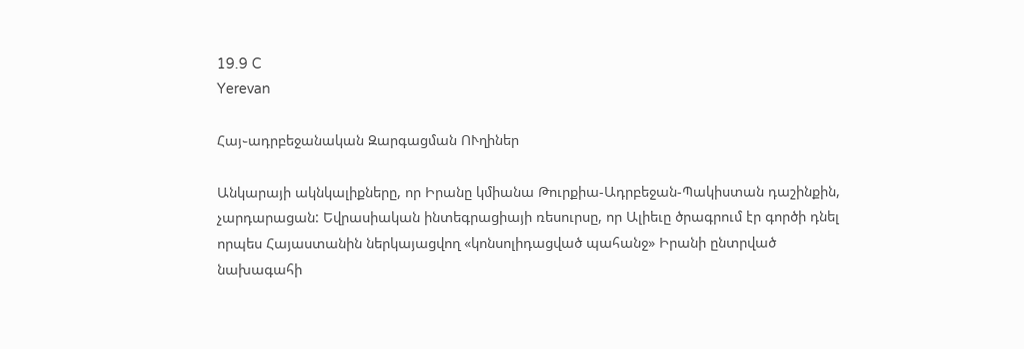19.9 C
Yerevan

Հայ֊ադրբեջանական Զարգացման ՈՒղիներ

Անկարայի ակնկալիքները, որ Իրանը կմիանա Թուրքիա-Ադրբեջան-Պակիստան դաշինքին, չարդարացան: Եվրասիական ինտեգրացիայի ռեսուրսը, որ Ալիեւը ծրագրում էր գործի դնել որպես Հայաստանին ներկայացվող «կոնսոլիդացված պահանջ» Իրանի ընտրված նախագահի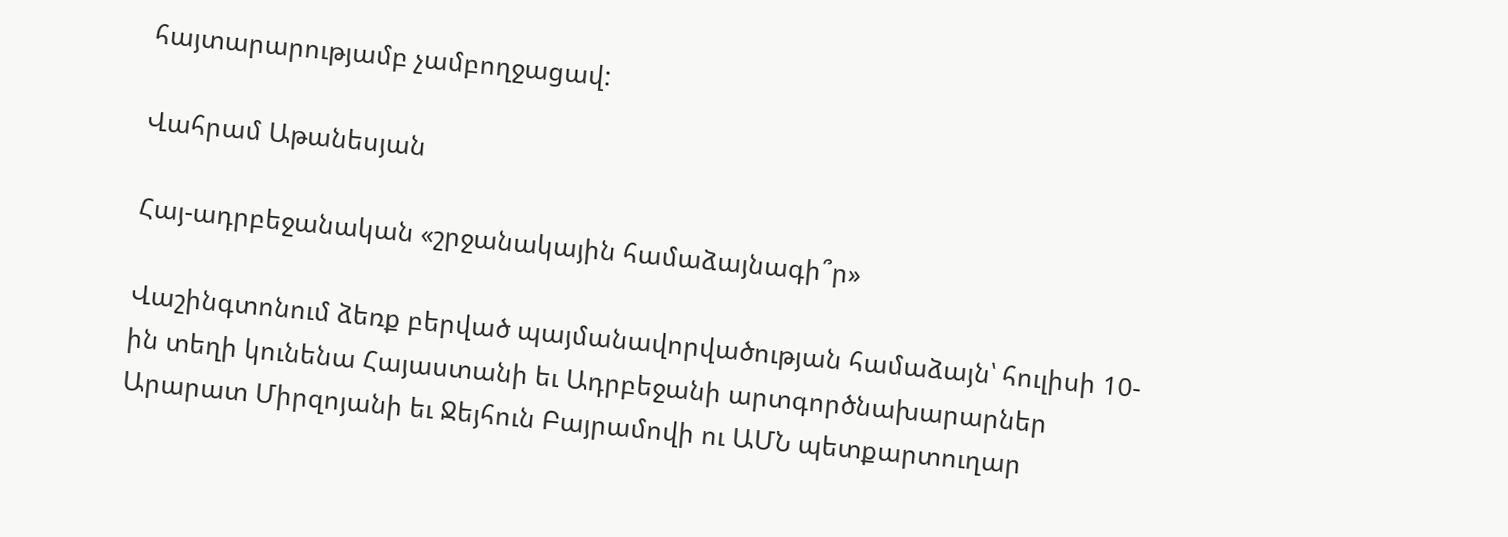հայտարարությամբ չամբողջացավ:

Վահրամ Աթանեսյան

Հայ-ադրբեջանական «շրջանակային համաձայնագի՞ր»

Վաշինգտոնում ձեռք բերված պայմանավորվածության համաձայն՝ հուլիսի 10-ին տեղի կունենա Հայաստանի եւ Ադրբեջանի արտգործնախարարներ Արարատ Միրզոյանի եւ Ջեյհուն Բայրամովի ու ԱՄՆ պետքարտուղար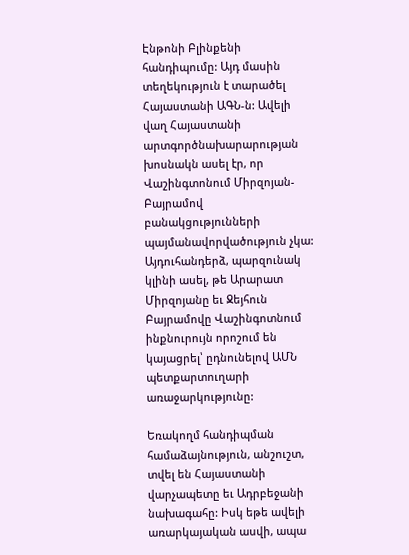Էնթոնի Բլինքենի հանդիպումը: Այդ մասին տեղեկություն է տարածել Հայաստանի ԱԳՆ‑ն: Ավելի վաղ Հայաստանի արտգործնախարարության խոսնակն ասել էր, որ Վաշինգտոնում Միրզոյան-Բայրամով բանակցությունների պայմանավորվածություն չկա: Այդուհանդերձ, պարզունակ կլինի ասել, թե Արարատ Միրզոյանը եւ Ջեյհուն Բայրամովը Վաշինգոտնում ինքնուրույն որոշում են կայացրել՝ ըդնունելով ԱՄՆ պետքարտուղարի առաջարկությունը:

Եռակողմ հանդիպման համաձայնություն, անշուշտ, տվել են Հայաստանի վարչապետը եւ Ադրբեջանի նախագահը: Իսկ եթե ավելի առարկայական ասվի, ապա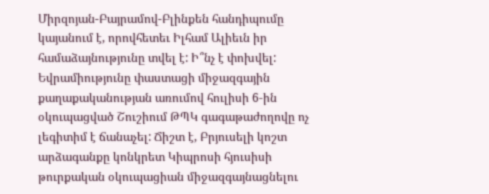Միրզոյան-Բայրամով-Բլինքեն հանդիպումը կայանում է, որովհետեւ Իլհամ Ալիեւն իր համաձայնությունը տվել է: Ի՞նչ է փոխվել: Եվրամիությունը փաստացի միջազգային քաղաքականության առումով հուլիսի 6‑ին օկուպացված Շուշիում ԹՊԿ գագաթաժողովը ոչ լեգիտիմ է ճանաչել: Ճիշտ է, Բրյուսելի կոշտ արձագանքը կոնկրետ Կիպրոսի հյուսիսի թուրքական օկուպացիան միջազգայնացնելու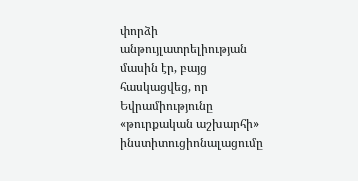փորձի անթույլատրելիության մասին էր, բայց հասկացվեց, որ Եվրամիությունը «թուրքական աշխարհի» ինստիտուցիոնալացումը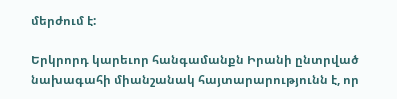մերժում է:

Երկրորդ կարեւոր հանգամանքն Իրանի ընտրված նախագահի միանշանակ հայտարարությունն է, որ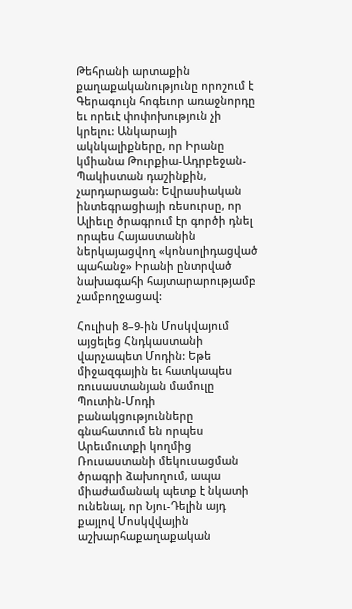Թեհրանի արտաքին քաղաքականությունը որոշում է Գերագույն հոգեւոր առաջնորդը եւ որեւէ փոփոխություն չի կրելու: Անկարայի ակնկալիքները, որ Իրանը կմիանա Թուրքիա-Ադրբեջան-Պակիստան դաշինքին, չարդարացան: Եվրասիական ինտեգրացիայի ռեսուրսը, որ Ալիեւը ծրագրում էր գործի դնել որպես Հայաստանին ներկայացվող «կոնսոլիդացված պահանջ» Իրանի ընտրված նախագահի հայտարարությամբ չամբողջացավ:

Հուլիսի 8–9‑ին Մոսկվայում այցելեց Հնդկաստանի վարչապետ Մոդին: Եթե միջազգային եւ հատկապես ռուսաստանյան մամուլը Պուտին-Մոդի բանակցությունները գնահատում են որպես Արեւմուտքի կողմից Ռուսաստանի մեկուսացման ծրագրի ձախողում, ապա միաժամանակ պետք է նկատի ունենալ, որ Նյու-Դելին այդ քայլով Մոսկվվային աշխարհաքաղաքական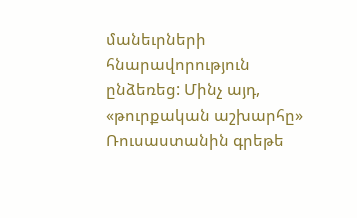մանեւրների հնարավորություն ընձեռեց: Մինչ այդ, «թուրքական աշխարհը» Ռուսաստանին գրեթե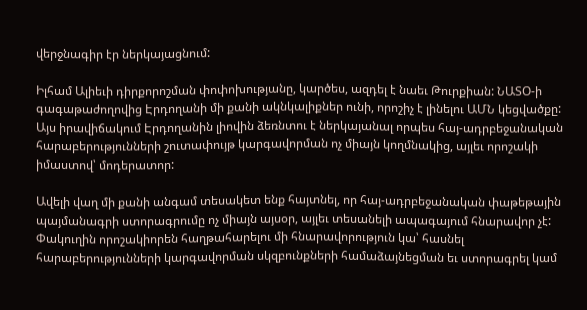վերջնագիր էր ներկայացնում:

Իլհամ Ալիեւի դիրքորոշման փոփոխությանը, կարծես, ազդել է նաեւ Թուրքիան: ՆԱՏՕ‑ի գագաթաժողովից Էրդողանի մի քանի ակնկալիքներ ունի, որոշիչ է լինելու ԱՄՆ կեցվածքը: Այս իրավիճակում Էրդողանին լիովին ձեռնտու է ներկայանալ որպես հայ-ադրբեջանական հարաբերությունների շուտափույթ կարգավորման ոչ միայն կողմնակից, այլեւ որոշակի իմաստով՝ մոդերատոր:

Ավելի վաղ մի քանի անգամ տեսակետ ենք հայտնել, որ հայ-ադրբեջանական փաթեթային պայմանագրի ստորագրումը ոչ միայն այսօր, այլեւ տեսանելի ապագայում հնարավոր չէ: Փակուղին որոշակիորեն հաղթահարելու մի հնարավորություն կա՝ հասնել հարաբերությունների կարգավորման սկզբունքների համաձայնեցման եւ ստորագրել կամ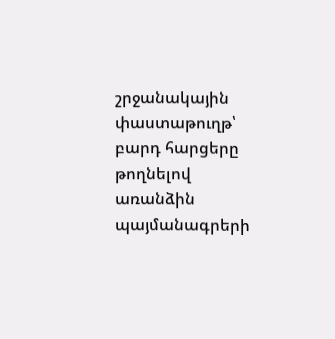շրջանակային փաստաթուղթ՝ բարդ հարցերը թողնելով առանձին պայմանագրերի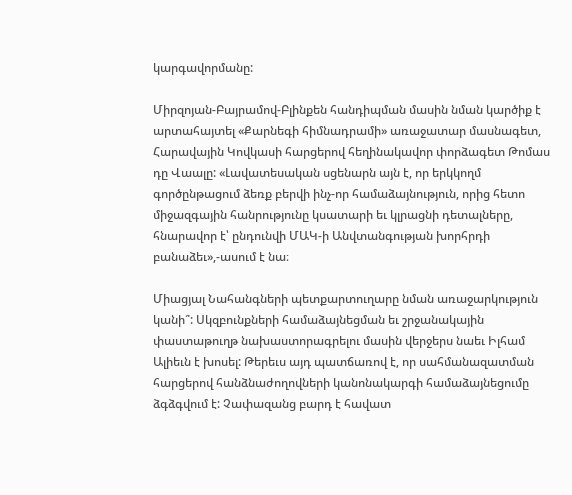կարգավորմանը:

Միրզոյան-Բայրամով-Բլինքեն հանդիպման մասին նման կարծիք է արտահայտել «Քարնեգի հիմնադրամի» առաջատար մասնագետ, Հարավային Կովկասի հարցերով հեղինակավոր փորձագետ Թոմաս դը Վաալը: «Լավատեսական սցենարն այն է, որ երկկողմ գործընթացում ձեռք բերվի ինչ-որ համաձայնություն, որից հետո միջազգային հանրությունը կսատարի եւ կլրացնի դետալները, հնարավոր է՝ ընդունվի ՄԱԿ‑ի Անվտանգության խորհրդի բանաձեւ»,-ասում է նա։

Միացյալ Նահանգների պետքարտուղարը նման առաջարկություն կանի՞: Սկզբունքների համաձայնեցման եւ շրջանակային փաստաթուղթ նախաստորագրելու մասին վերջերս նաեւ Իլհամ Ալիեւն է խոսել: Թերեւս այդ պատճառով է, որ սահմանազատման հարցերով հանձնաժողովների կանոնակարգի համաձայնեցումը ձգձգվում է: Չափազանց բարդ է հավատ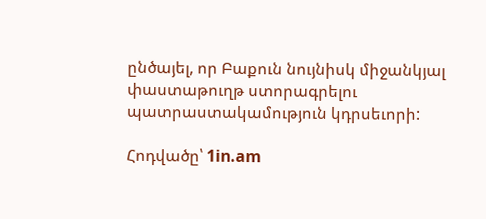ընծայել, որ Բաքուն նույնիսկ միջանկյալ փաստաթուղթ ստորագրելու պատրաստակամություն կդրսեւորի:

Հոդվածը՝ 1in.am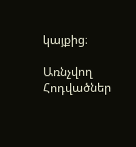կայքից։

Առնչվող Հոդվածներ